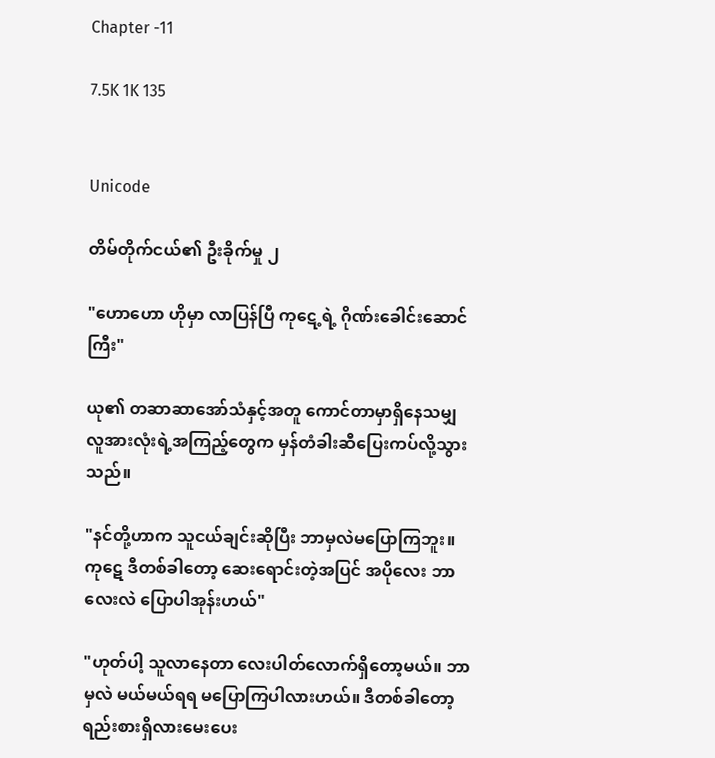Chapter -11

7.5K 1K 135


Unicode

တိမ်တိုက်ငယ်၏ ဦးခိုက်မှု ၂

"ဟောဟော ဟိုမှာ လာပြန်ပြီ ကုဋေ့ရဲ့ ဂိုဏ်းခေါင်း‌ဆောင်ကြီး"

ယု၏ တဆာဆာအော်သံနှင့်အတူ ကောင်တာမှာရှိနေသမျှ လူအားလုံးရဲ့အကြည့်တွေက မှန်တံခါးဆီပြေးကပ်လို့သွားသည်။

"နင်တို့ဟာက သူငယ်ချင်းဆိုပြီး ဘာမှလဲမပြောကြဘူး။ ကုဋေ ဒီတစ်ခါတော့ ဆေးရောင်းတဲ့အပြင် အပိုလေး ဘာလေးလဲ ပြောပါအုန်းဟယ်"

"ဟုတ်ပါ့ သူလာနေတာ လေးပါတ်လောက်ရှိတော့မယ်။ ဘာမှလဲ မယ်မယ်ရရ မပြောကြပါလားဟယ်။ ဒီတစ်ခါတော့ ရည်းစားရှိလားမေးပေး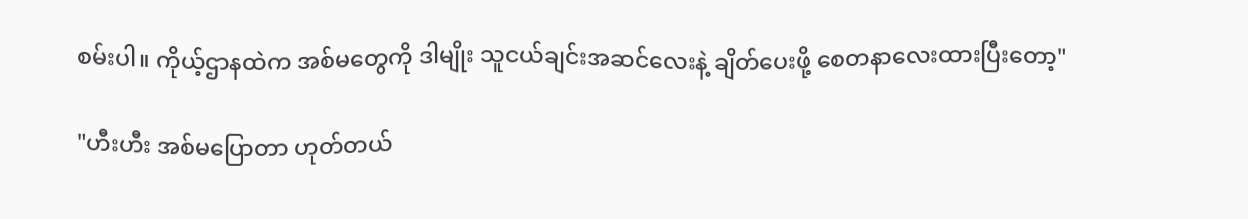စမ်းပါ။ ကိုယ့်ဌာနထဲက အစ်မတွေကို ဒါမျိုး သူငယ်ချင်းအဆင်လေးနဲ့ ချိတ်ပေးဖို့ ‌စေတနာလေးထားပြီးတော့"

"ဟီးဟီး အစ်မပြောတာ ဟုတ်တယ်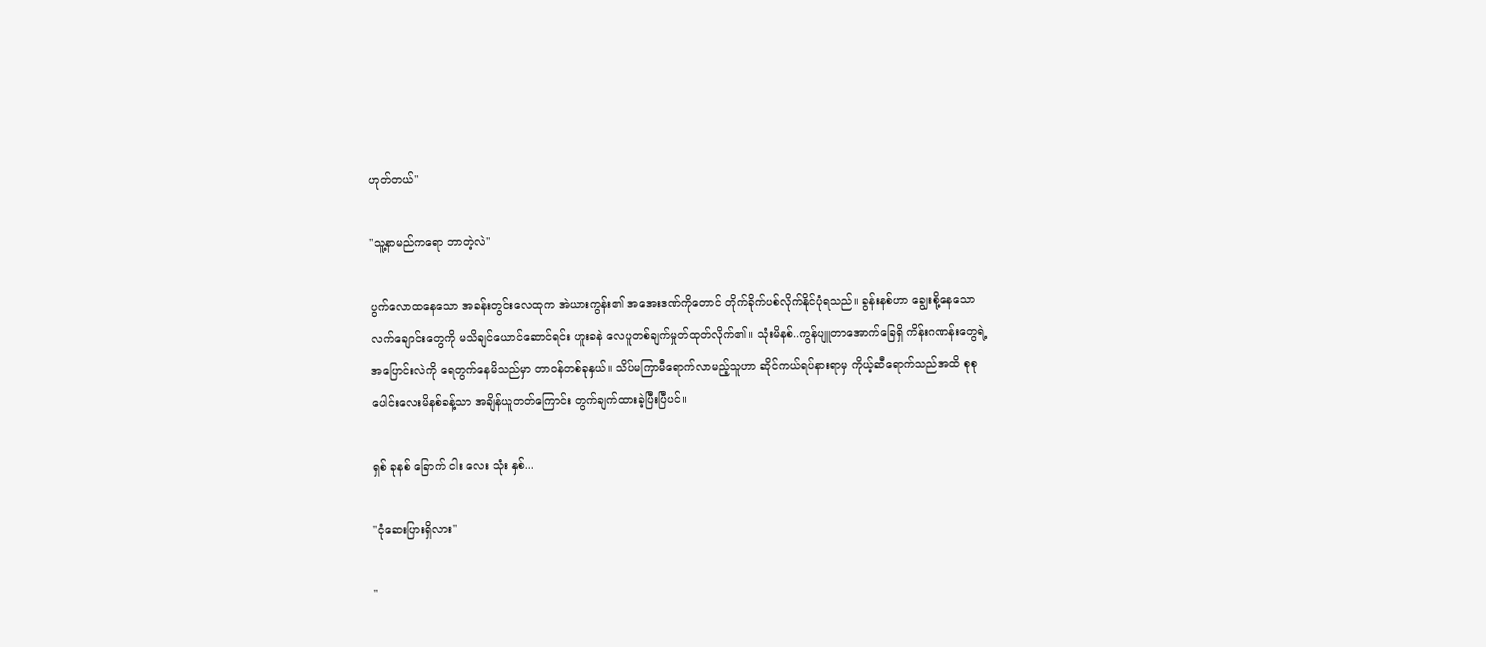ဟုတ်တယ်"

"သူ့နာမည်ကရော ဘာတဲ့လဲ"

ပွက်လောထနေသော အခန်းတွင်းလေထုက အဲယားကွန်း၏ အအေးဒဏ်ကိုတောင် တိုက်ခိုက်ပစ်လိုက်နိုင်ပုံရသည်။ ခွန်းနစ်ဟာ ချွေးစို့နေသော လက်ချောင်းတွေကို မသိချင်ယောင်ဆောင်ရင်း ဟူးခနဲ လေပူတစ်ချက်မှုတ်ထုတ်လိုက်၏။ သုံးမိနစ်..ကွန်ပျူတာအောက်ခြေရှိ ကိန်းဂဏန်းတွေရဲ့ အပြောင်းလဲကို ရေတွက်နေမိသည်မှာ တာဝန်တစ်ခုနှယ်။ သိပ်မကြာမီရောက်လာမည့်သူဟာ ဆိုင်ကယ်ရပ်နားရာမှ ကိုယ့်ဆီရောက်သည်အထိ စုစုပေါင်းလေးမိနစ်ခန့်သာ အချိန်ယူတတ်ကြောင်း တွက်ချက်ထားခဲ့ပြီးပြီပင်။

ရှစ် ခုနစ် ခြောက် ငါး လေး သုံး နှစ်...

"ငုံဆေးပြားရှိလား"

"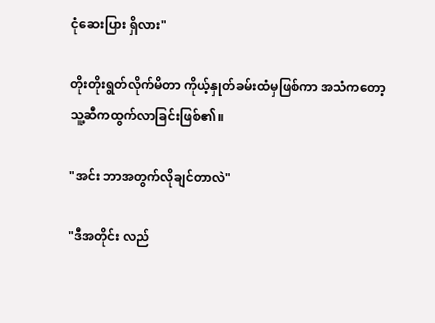ငုံဆေးပြား ရှိလား"

တိုးတိုးရွတ်လိုက်မိတာ ကိုယ့်နှုတ်ခမ်းထံမှဖြစ်ကာ အသံကတော့ သူ့ဆီကထွက်လာခြင်းဖြစ်၏။

"အင်း ဘာအတွက်လိုချင်တာလဲ"

"ဒီအတိုင်း လည်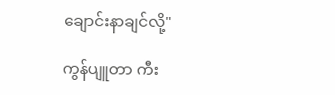ချောင်းနာချင်လို့"

ကွန်ပျူတာ‌ ကီး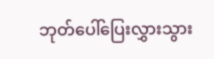ဘုတ်ပေါ်ပြေးလွှားသွား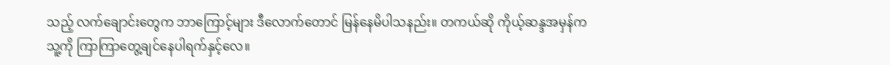သည့် လက်ချောင်းတွေက ဘာကြောင့်များ ဒီလောက်တောင် မြန်နေမိပါသနည်း။ တကယ်ဆို ကိုယ့်ဆန္ဒအမှန်က သူ့ကို ကြာကြာတွေ့ချင်နေပါရက်နှင့်လေ။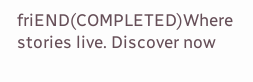friEND(COMPLETED)Where stories live. Discover now